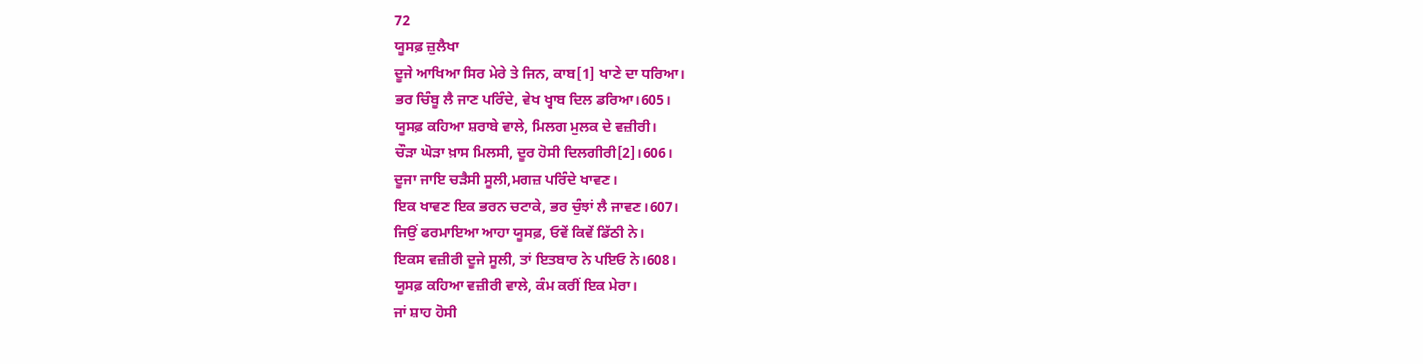72
ਯੂਸਫ਼ ਜ਼ੁਲੈਖਾ
ਦੂਜੇ ਆਖਿਆ ਸਿਰ ਮੇਰੇ ਤੇ ਜਿਨ, ਕਾਬ[1] ਖਾਣੇ ਦਾ ਧਰਿਆ।
ਭਰ ਚਿੰਬੂ ਲੈ ਜਾਣ ਪਰਿੰਦੇ, ਵੇਖ ਖ੍ਵਾਬ ਦਿਲ ਡਰਿਆ।605।
ਯੂਸਫ਼ ਕਹਿਆ ਸ਼ਰਾਬੇ ਵਾਲੇ, ਮਿਲਗ ਮੁਲਕ ਦੇ ਵਜ਼ੀਰੀ।
ਚੌੜਾ ਘੋੜਾ ਖ਼ਾਸ ਮਿਲਸੀ, ਦੂਰ ਹੋਸੀ ਦਿਲਗੀਰੀ[2]।606।
ਦੂਜਾ ਜਾਇ ਚੜੈਸੀ ਸੂਲੀ,ਮਗਜ਼ ਪਰਿੰਦੇ ਖਾਵਣ।
ਇਕ ਖਾਵਣ ਇਕ ਭਰਨ ਚਟਾਕੇ, ਭਰ ਚੁੰਝਾਂ ਲੈ ਜਾਵਣ।607।
ਜਿਉਂ ਫਰਮਾਇਆ ਆਹਾ ਯੂਸਫ਼, ਓਵੇਂ ਕਿਵੇਂ ਡਿੱਠੀ ਨੇ।
ਇਕਸ ਵਜ਼ੀਰੀ ਦੂਜੇ ਸੂਲੀ, ਤਾਂ ਇਤਬਾਰ ਨੇ ਪਇਓ ਨੇ।608।
ਯੂਸਫ਼ ਕਹਿਆ ਵਜ਼ੀਰੀ ਵਾਲੇ, ਕੰਮ ਕਰੀਂ ਇਕ ਮੇਰਾ।
ਜਾਂ ਸ਼ਾਹ ਹੋਸੀ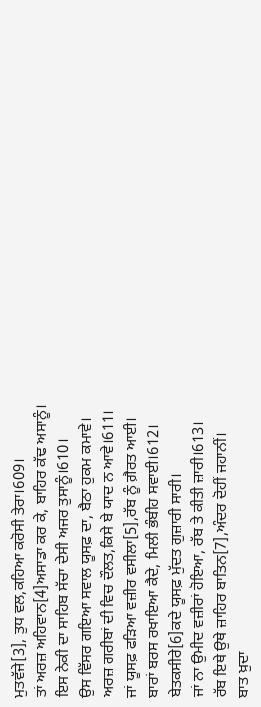ਮੁਤਵੱਜੇ[3], ਤੁਧ ਵਲ,ਕਹਿਆ ਕਰੋਸੀ ਤੇਰਾ।609।
ਤਾਂ ਅਰਜ਼ ਅਹਿਵਾਨ[4]ਅਸਾਡਾ ਕਰ ਕੇ, ਬਾਹਿਰ ਕੱਢ ਅਸਾਨੂੰ।
ਇਸ ਨੇਕੀ ਦਾ ਸਾਹਿਬ ਸੱਚਾ ਦੇਸੀ ਅਜਰ ਤੁਸਾਨੂੰ।610।
ਉਸ ਵਿੱਸਰ ਗਇਆ ਸਵਾਲ ਯੂਸਫ਼ ਦਾ, ਬੈਠਾ ਹੁਕਮ ਕਮਾਵੇ।
ਅਰਜ਼ ਗਰੀਬਾਂ ਦੀ ਵਿਚ ਦੌਲਤ,ਕਿਸੇ ਬੇ ਯਾਦ ਨ ਆਵੇ।611।
ਜਾਂ ਯੂਸਫ਼ ਫੜਿਆ ਵਜ਼ੀਰ ਵਸੀਲਾ[5],ਰੱਬ ਨੂੰ ਗ਼ੈਰਤ ਆਈ।
ਬਾਰਾਂ ਬਰਸ ਰਖਾਇਆ ਕੈਦੇ, ਮਿਲੀ ਭੰਬੀਹ ਸਵਾਈ।612।
ਬੇਤਕਸੀਰੇ[6]ਕਦੇ ਯੂਸਫ਼ ਮੁੱਦਤ ਗੁਜ਼ਾਰੀ ਸਾਰੀ।
ਜਾਂ ਨਾ ਉਮੀਦ ਵਜ਼ੀਰਾਂ ਹੋਇਆ, ਰੱਬ ਤੇ ਕੀਤੀ ਜ਼ਾਰੀ।613।
ਰੱਬ ਇਥੇ ਉਥੇ ਜ਼ਾਹਿਰ ਬਾਤਿਨ[7],ਅੰਦਰ ਦੋਹੀਂ ਜਹਾਨੀਂ।
ਬਾਤ ਖ਼ੁਦਾ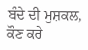ਬੰਦੇ ਦੀ ਮੁਸ਼ਕਲ, ਕੌਣ ਕਰੇ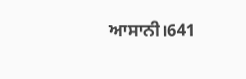ਆਸਾਨੀ।641